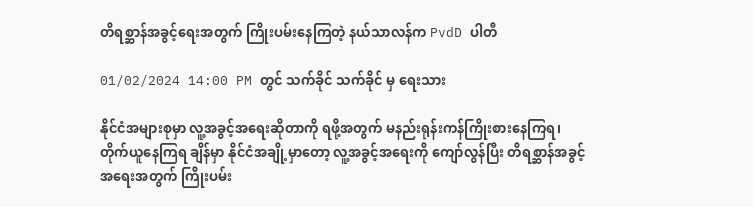တိရစ္ဆာန်အခွင့်ရေးအတွက် ကြိုးပမ်းနေကြတဲ့ နယ်သာလန်က PvdD ပါတီ

01/02/2024 14:00 PM တွင် သက်ခိုင် သက်ခိုင် မှ ရေးသား

နိုင်ငံအများစုမှာ လူ့အခွင့်အရေးဆိုတာကို ရဖို့အတွက် မနည်းရုန်းကန်ကြိုးစားနေကြရ၊ တိုက်ယူနေကြရ ချိန်မှာ နိုင်ငံအချို့မှာတော့ လူ့အခွင့်အရေးကို ကျော်လွန်ပြီး တိရစ္ဆာန်အခွင့်အရေးအတွက် ကြိုးပမ်း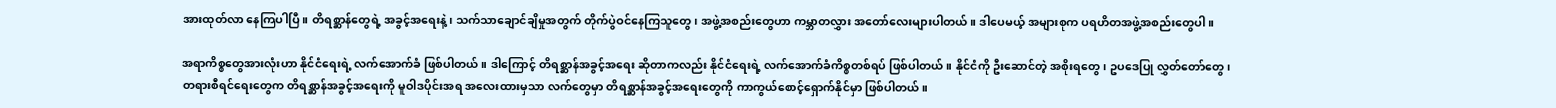အားထုတ်လာ နေကြပါပြီ။ တိရစ္ဆာန်တွေရဲ့ အခွင့်အရေးနဲ့၊ သက်သာချောင်ချိမှုအတွက် တိုက်ပွဲဝင်နေကြသူတွေ၊ အဖွဲ့အစည်းတွေဟာ ကမ္ဘာတလွှား အတော်လေးများပါတယ်။ ဒါပေမယ့် အများစုက ပရဟိတအဖွဲ့အစည်းတွေပါ။

အရာကိစ္စတွေအားလုံးဟာ နိုင်ငံရေးရဲ့ လက်အောက်ခံ ဖြစ်ပါတယ်။ ဒါကြောင့် တိရစ္ဆာန်အခွင့်အရေး ဆိုတာကလည်း နိုင်ငံရေးရဲ့ လက်အောက်ခံကိစ္စတစ်ရပ် ဖြစ်ပါတယ်။ နိုင်ငံကို ဦးဆောင်တဲ့ အစိုးရတွေ၊ ဥပဒေပြု လွှတ်တော်တွေ၊ တရားစီရင်ရေးတွေက တိရစ္ဆာန်အခွင့်အရေးကို မူဝါဒပိုင်းအရ အလေးထားမှသာ လက်တွေမှာ တိရစ္ဆာန်အခွင့်အရေးတွေကို ကာကွယ်စောင့်ရှောက်နိုင်မှာ ဖြစ်ပါတယ်။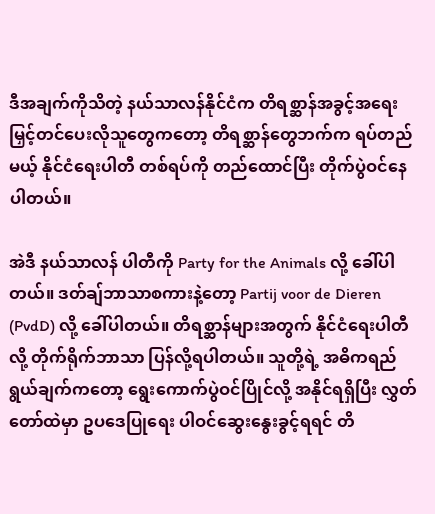ဒီအချက်ကိုသိတဲ့ နယ်သာလန်နိုင်ငံက တိရစ္ဆာန်အခွင့်အရေး မြှင့်တင်ပေးလိုသူတွေကတော့ တိရစ္ဆာန်တွေဘက်က ရပ်တည်မယ့် နိုင်ငံရေးပါတီ တစ်ရပ်ကို တည်ထောင်ပြီး တိုက်ပွဲဝင်နေပါတယ်။

အဲဒီ နယ်သာလန် ပါတီကို Party for the Animals လို့ ခေါ်ပါတယ်။ ဒတ်ချ်ဘာသာစကားနဲ့တော့ Partij voor de Dieren (PvdD) လို့ ခေါ်ပါတယ်။ တိရစ္ဆာန်များအတွက် နိုင်ငံရေးပါတီလို့ တိုက်ရိုက်ဘာသာ ပြန်လို့ရပါတယ်။ သူတို့ရဲ့ အဓိကရည်ရွယ်ချက်ကတော့ ရွေးကောက်ပွဲဝင်ပြိုင်လို့ အနိုင်ရရှိပြီး လွှတ်တော်ထဲမှာ ဥပဒေပြုရေး ပါဝင်ဆွေးနွေးခွင့်ရရင် တိ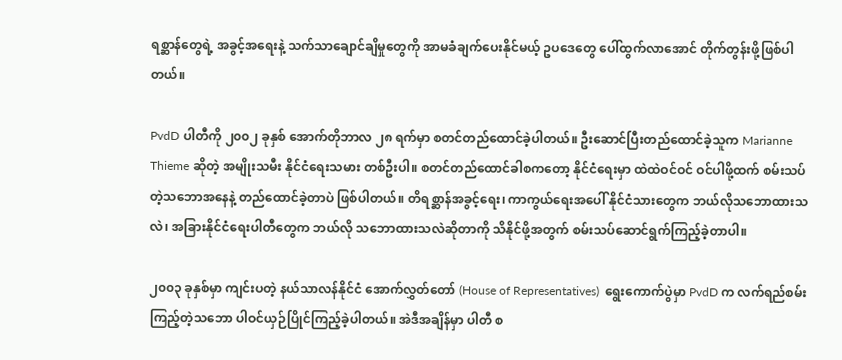ရစ္ဆာန်တွေရဲ့ အခွင့်အရေးနဲ့ သက်သာချောင်ချိမှုတွေကို အာမခံချက်ပေးနိုင်မယ့် ဥပဒေတွေ ပေါ်ထွက်လာအောင် တိုက်တွန်းဖို့ဖြစ်ပါတယ်။

PvdD ပါတီကို ၂၀၀၂ ခုနှစ် အောက်တိုဘာလ ၂၈ ရက်မှာ စတင်တည်ထောင်ခဲ့ပါတယ်။ ဦးဆောင်ပြီးတည်ထောင်ခဲ့သူက Marianne Thieme ဆိုတဲ့ အမျိုးသမီး နိုင်ငံရေးသမား တစ်ဦးပါ။ စတင်တည်ထောင်ခါစကတော့ နိုင်ငံရေးမှာ ထဲထဲဝင်ဝင် ဝင်ပါဖို့ထက် စမ်းသပ်တဲ့သဘောအနေနဲ့ တည်ထောင်ခဲ့တာပဲ ဖြစ်ပါတယ်။ တိရစ္ဆာန်အခွင့်ရေး၊ ကာကွယ်ရေးအပေါ် နိုင်ငံသားတွေက ဘယ်လိုသဘောထားသလဲ၊ အခြားနိုင်ငံရေးပါတီတွေက ဘယ်လို သဘောထားသလဲဆိုတာကို သိနိုင်ဖို့အတွက် စမ်းသပ်ဆောင်ရွက်ကြည့်ခဲ့တာပါ။

၂၀၀၃ ခုနှစ်မှာ ကျင်းပတဲ့ နယ်သာလန်နိုင်ငံ အောက်လွှတ်တော် (House of Representatives)  ရွေးကောက်ပွဲမှာ PvdD က လက်ရည်စမ်းကြည့်တဲ့သဘော ပါဝင်ယှဉ်ပြိုင်ကြည့်ခဲ့ပါတယ်။ အဲဒီအချိန်မှာ ပါတီ စ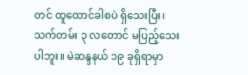တင် ထူထောင်ခါစပဲ ရှိသေးပြီး၊ သက်တမ်း ၃ လတောင် မပြည့်သေးပါဘူး။ မဲဆန္ဒနယ် ၁၉ ခုရှိရာမှာ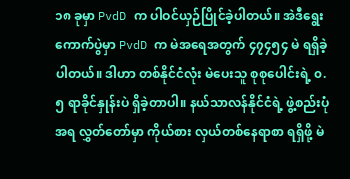၁၈ ခုမှာ PvdD က ပါဝင်ယှဉ်ပြိုင်ခဲ့ပါတယ်။ အဲဒီရွေးကောက်ပွဲမှာ PvdD က မဲအရေအတွက် ၄၇၄၅၄ မဲ ရရှိခဲ့ ပါတယ်။ ဒါဟာ တစ်နိုင်ငံလုံး မဲပေးသူ စုစုပေါင်းရဲ့ ၀.၅ ရာခိုင်နှုန်းပဲ ရှိခဲ့တာပါ။ နယ်သာလန်နိုင်ငံရဲ့ ဖွဲ့စည်းပုံအရ လွှတ်တော်မှာ ကိုယ်စား လှယ်တစ်နေရာစာ ရရှိဖို့ မဲ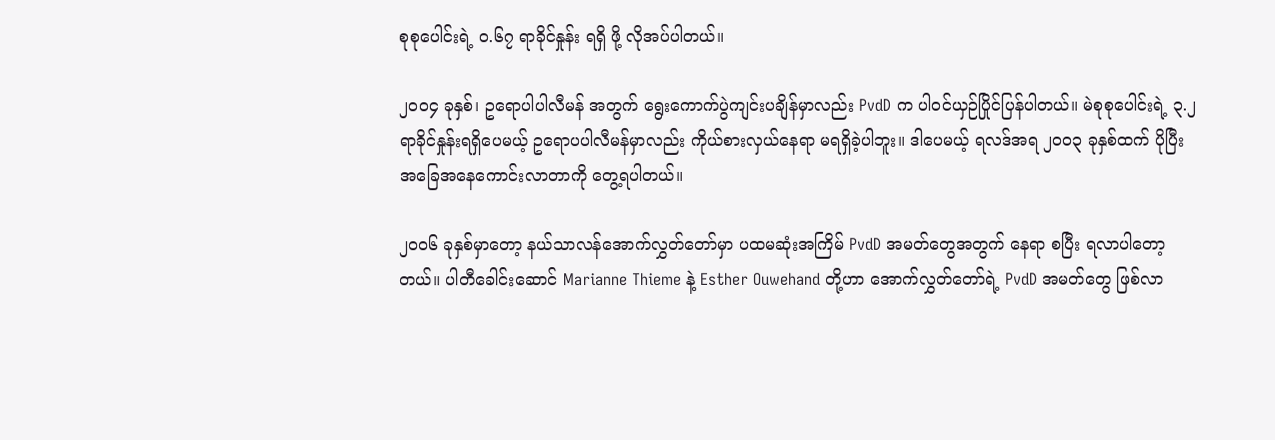စုစုပေါင်းရဲ့ ၀.၆၇ ရာခိုင်နှုန်း ရရှိ ဖို့ လိုအပ်ပါတယ်။

၂၀၀၄ ခုနှစ်၊ ဥရောပါပါလီမန် အတွက် ရွေးကောက်ပွဲကျင်းပချိန်မှာလည်း PvdD က ပါဝင်ယှဉ်ပြိုင်ပြန်ပါတယ်။ မဲစုစုပေါင်းရဲ့ ၃.၂ ရာခိုင်နှုန်းရရှိပေမယ့် ဥရောပပါလီမန်မှာလည်း ကိုယ်စားလှယ်နေရာ မရရှိခဲ့ပါဘူး။ ဒါပေမယ့် ရလဒ်အရ ၂၀၀၃ ခုနှစ်ထက် ပိုပြီး အခြေအနေကောင်းလာတာကို တွေ့ရပါတယ်။

၂၀၀၆ ခုနှစ်မှာတော့ နယ်သာလန်အောက်လွှတ်တော်မှာ ပထမဆုံးအကြိမ် PvdD အမတ်တွေအတွက် နေရာ စပြီး ရလာပါတော့တယ်။ ပါတီခေါင်းဆောင် Marianne Thieme နဲ့ Esther Ouwehand တို့ဟာ အောက်လွှတ်တော်ရဲ့ PvdD အမတ်တွေ ဖြစ်လာ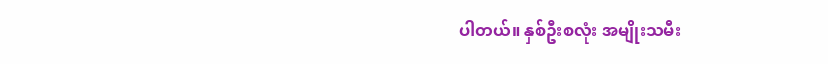ပါတယ်။ နှစ်ဦးစလုံး အမျိုးသမီး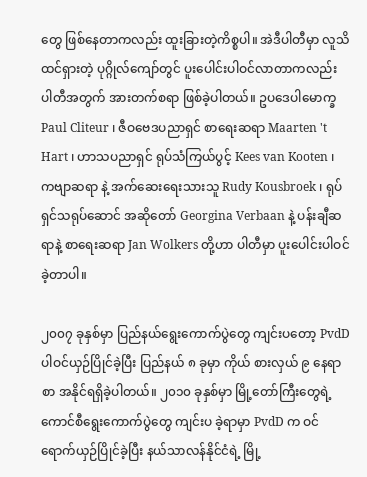တွေ ဖြစ်နေတာကလည်း ထူးခြားတဲ့ကိစ္စပါ။ အဲဒီပါတီမှာ လူသိထင်ရှားတဲ့ ပုဂ္ဂိုလ်ကျော်တွင် ပူးပေါင်းပါဝင်လာတာကလည်း ပါတီအတွက် အားတက်စရာ ဖြစ်ခဲ့ပါတယ်။ ဥပဒေပါမောက္ခ Paul Cliteur ၊ ဇီဝဗေဒပညာရှင် စာရေးဆရာ Maarten 't Hart ၊ ဟာသပညာရှင် ရုပ်သံကြယ်ပွင့် Kees van Kooten ၊ ကဗျာဆရာ နဲ့ အက်ဆေးရေးသားသူ Rudy Kousbroek ၊ ရုပ်ရှင်သရုပ်ဆောင် အဆိုတော် Georgina Verbaan နဲ့ ပန်းချီဆရာနဲ့ စာရေးဆရာ Jan Wolkers တို့ဟာ ပါတီမှာ ပူးပေါင်းပါဝင်ခဲ့တာပါ။

၂၀၀၇ ခုနှစ်မှာ ပြည်နယ်ရွေးကောက်ပွဲတွေ ကျင်းပတော့ PvdD ပါဝင်ယှဉ်ပြိုင်ခဲ့ပြီး ပြည်နယ် ၈ ခုမှာ ကိုယ် စားလှယ် ၉ နေရာစာ အနိုင်ရရှိခဲ့ပါတယ်။ ၂၀၁၀ ခုနှစ်မှာ မြို့တော်ကြီးတွေရဲ့ ကောင်စီရွေးကောက်ပွဲတွေ ကျင်းပ ခဲ့ရာမှာ PvdD က ဝင်ရောက်ယှဉ်ပြိုင်ခဲ့ပြီး နယ်သာလန်နိုင်ငံရဲ့ မြို့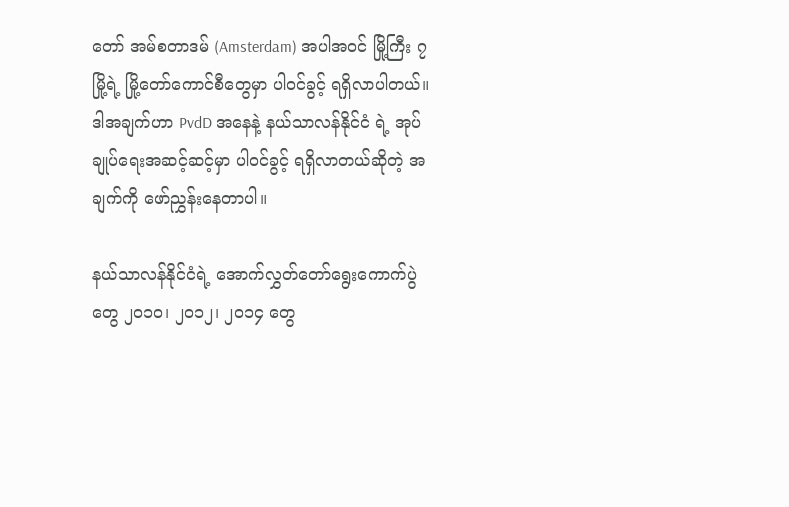တော် အမ်စတာဒမ် (Amsterdam) အပါအဝင် မြို့ကြီး ၇ မြို့ရဲ့ မြို့တော်ကောင်စီတွေမှာ ပါဝင်ခွင့် ရရှိလာပါတယ်။ ဒါအချက်ဟာ PvdD အနေနဲ့ နယ်သာလန်နိုင်ငံ ရဲ့ အုပ်ချုပ်ရေးအဆင့်ဆင့်မှာ ပါဝင်ခွင့် ရရှိလာတယ်ဆိုတဲ့ အချက်ကို ဖော်ညွှန်းနေတာပါ။

နယ်သာလန်နိုင်ငံရဲ့ အောက်လွှတ်တော်ရွေးကောက်ပွဲတွေ ၂၀၁၀၊ ၂၀၁၂၊ ၂၀၁၄ တွေ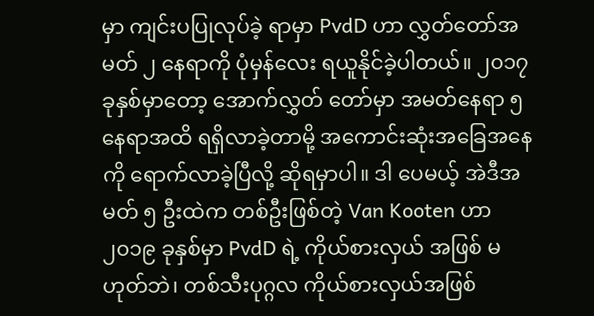မှာ ကျင်းပပြုလုပ်ခဲ့ ရာမှာ PvdD ဟာ လွှတ်တော်အမတ် ၂ နေရာကို ပုံမှန်လေး ရယူနိုင်ခဲ့ပါတယ်။ ၂၀၁၇ ခုနှစ်မှာတော့ အောက်လွှတ် တော်မှာ အမတ်နေရာ ၅ နေရာအထိ ရရှိလာခဲ့တာမို့ အကောင်းဆုံးအခြေအနေကို ရောက်လာခဲ့ပြီလို့ ဆိုရမှာပါ။ ဒါ ပေမယ့် အဲဒီအမတ် ၅ ဦးထဲက တစ်ဦးဖြစ်တဲ့ Van Kooten ဟာ ၂၀၁၉ ခုနှစ်မှာ PvdD ရဲ့ ကိုယ်စားလှယ် အဖြစ် မဟုတ်ဘဲ၊ တစ်သီးပုဂ္ဂလ ကိုယ်စားလှယ်အဖြစ်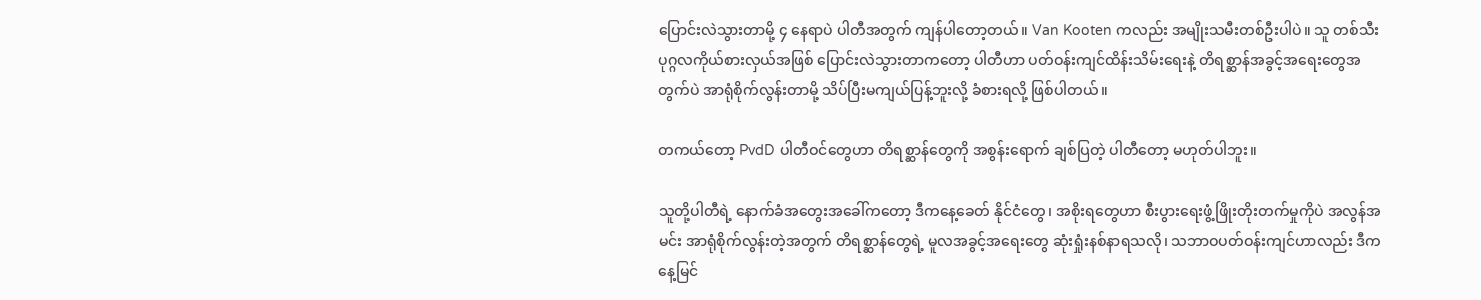ပြောင်းလဲသွားတာမို့ ၄ နေရာပဲ ပါတီအတွက် ကျန်ပါတော့တယ်။ Van Kooten ကလည်း အမျိုးသမီးတစ်ဦးပါပဲ။ သူ တစ်သီးပုဂ္ဂလကိုယ်စားလှယ်အဖြစ် ပြောင်းလဲသွားတာကတော့ ပါတီဟာ ပတ်ဝန်းကျင်ထိန်းသိမ်းရေးနဲ့ တိရစ္ဆာန်အခွင့်အရေးတွေအတွက်ပဲ အာရုံစိုက်လွန်းတာမို့ သိပ်ပြီးမကျယ်ပြန့်ဘူးလို့ ခံစားရလို့ ဖြစ်ပါတယ်။

တကယ်တော့ PvdD ပါတီဝင်တွေဟာ တိရစ္ဆာန်တွေကို အစွန်းရောက် ချစ်ပြတဲ့ ပါတီတော့ မဟုတ်ပါဘူး။

သူတို့ပါတီရဲ့ နောက်ခံအတွေးအခေါ်ကတော့ ဒီကနေ့ခေတ် နိုင်ငံတွေ၊ အစိုးရတွေဟာ စီးပွားရေးဖွံ့ဖြိုးတိုးတက်မှုကိုပဲ အလွန်အမင်း အာရုံစိုက်လွန်းတဲ့အတွက် တိရစ္ဆာန်တွေရဲ့ မူလအခွင့်အရေးတွေ ဆုံးရှုံးနစ်နာရသလို၊ သဘာဝပတ်ဝန်းကျင်ဟာလည်း ဒီကနေ့မြင်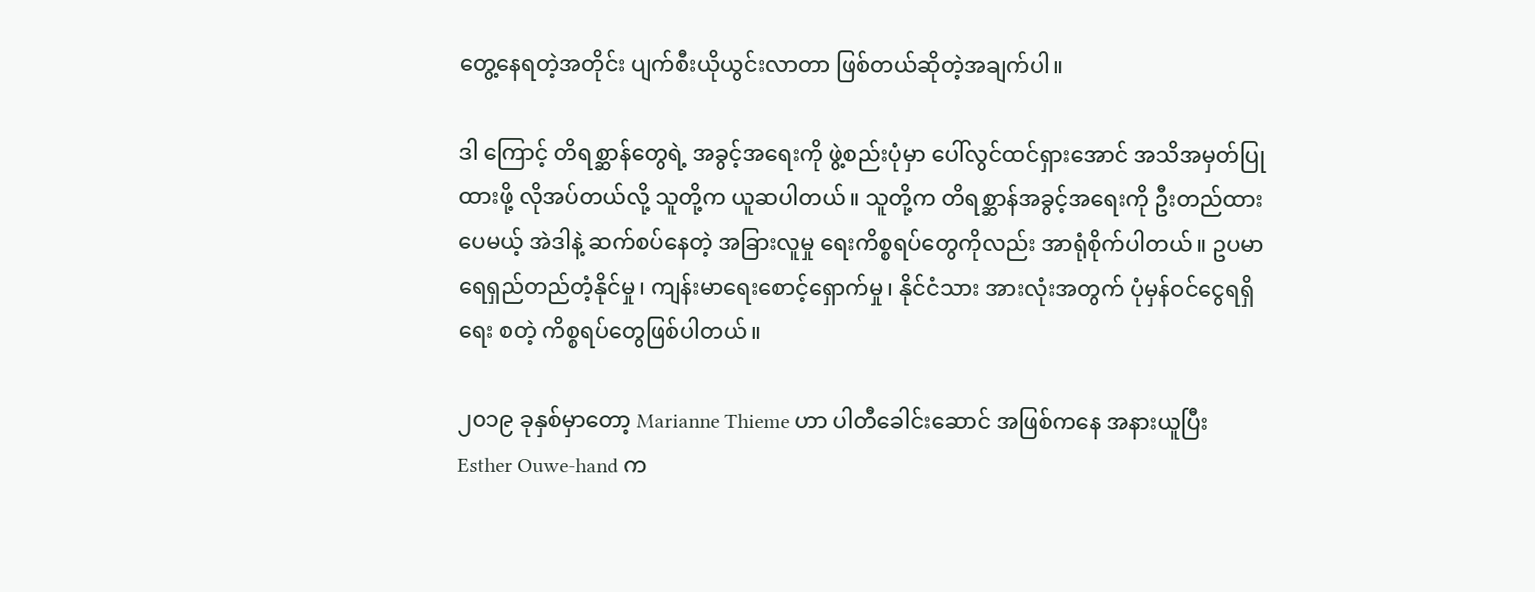တွေ့နေရတဲ့အတိုင်း ပျက်စီးယိုယွင်းလာတာ ဖြစ်တယ်ဆိုတဲ့အချက်ပါ။

ဒါ ကြောင့် တိရစ္ဆာန်တွေရဲ့ အခွင့်အရေးကို ဖွဲ့စည်းပုံမှာ ပေါ်လွင်ထင်ရှားအောင် အသိအမှတ်ပြုထားဖို့ လိုအပ်တယ်လို့ သူတို့က ယူဆပါတယ်။ သူတို့က တိရစ္ဆာန်အခွင့်အရေးကို ဦးတည်ထားပေမယ့် အဲဒါနဲ့ ဆက်စပ်နေတဲ့ အခြားလူမှု ရေးကိစ္စရပ်တွေကိုလည်း အာရုံစိုက်ပါတယ်။ ဥပမာ ရေရှည်တည်တံ့နိုင်မှု၊ ကျန်းမာရေးစောင့်ရှောက်မှု၊ နိုင်ငံသား အားလုံးအတွက် ပုံမှန်ဝင်ငွေရရှိရေး စတဲ့ ကိစ္စရပ်တွေဖြစ်ပါတယ်။

၂၀၁၉ ခုနှစ်မှာတော့ Marianne Thieme ဟာ ပါတီခေါင်းဆောင် အဖြစ်ကနေ အနားယူပြီး Esther Ouwe-hand က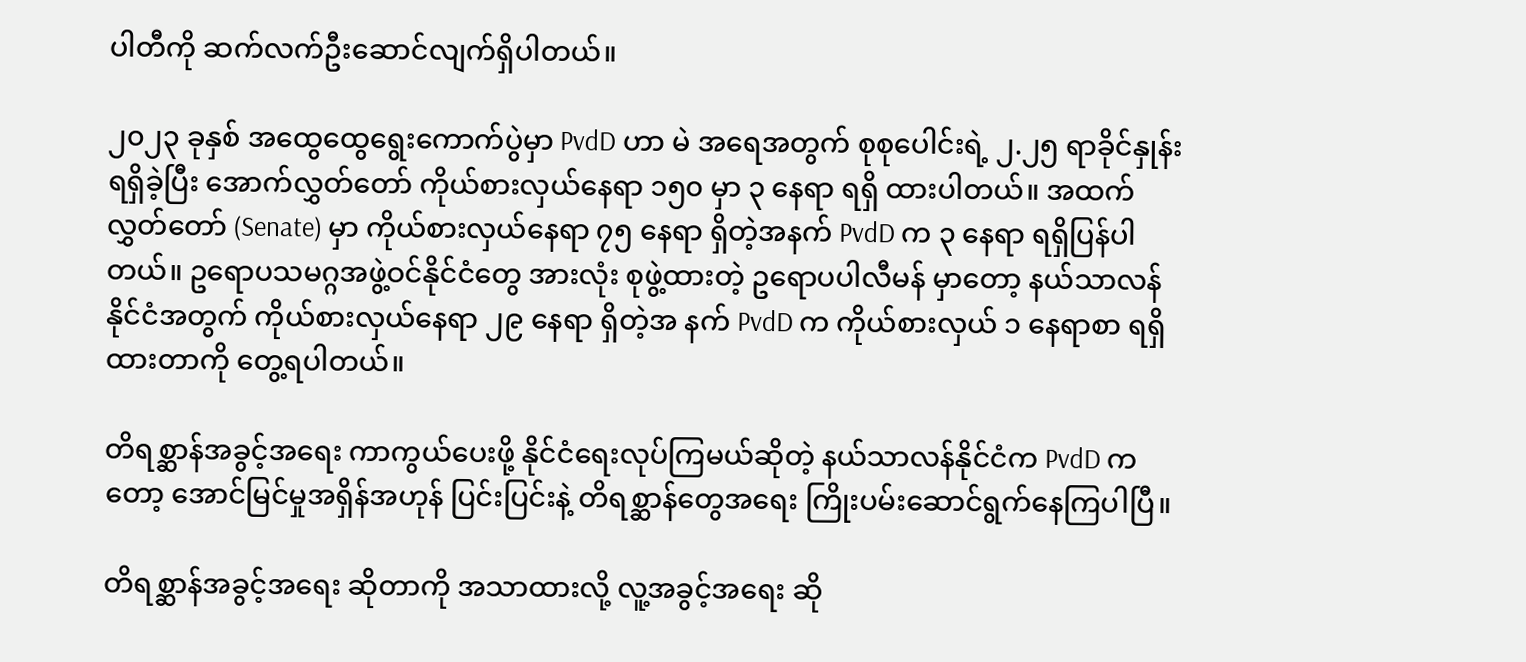ပါတီကို ဆက်လက်ဦးဆောင်လျက်ရှိပါတယ်။

၂၀၂၃ ခုနှစ် အထွေထွေရွေးကောက်ပွဲမှာ PvdD ဟာ မဲ အရေအတွက် စုစုပေါင်းရဲ့ ၂.၂၅ ရာခိုင်နှုန်း ရရှိခဲ့ပြီး အောက်လွှတ်တော် ကိုယ်စားလှယ်နေရာ ၁၅၀ မှာ ၃ နေရာ ရရှိ ထားပါတယ်။ အထက်လွှတ်တော် (Senate) မှာ ကိုယ်စားလှယ်နေရာ ၇၅ နေရာ ရှိတဲ့အနက် PvdD က ၃ နေရာ ရရှိပြန်ပါတယ်။ ဥရောပသမဂ္ဂအဖွဲ့ဝင်နိုင်ငံတွေ အားလုံး စုဖွဲ့ထားတဲ့ ဥရောပပါလီမန် မှာတော့ နယ်သာလန်နိုင်ငံအတွက် ကိုယ်စားလှယ်နေရာ ၂၉ နေရာ ရှိတဲ့အ နက် PvdD က ကိုယ်စားလှယ် ၁ နေရာစာ ရရှိထားတာကို တွေ့ရပါတယ်။

တိရစ္ဆာန်အခွင့်အရေး ကာကွယ်ပေးဖို့ နိုင်ငံရေးလုပ်ကြမယ်ဆိုတဲ့ နယ်သာလန်နိုင်ငံက PvdD ကတော့ အောင်မြင်မှုအရှိန်အဟုန် ပြင်းပြင်းနဲ့ တိရစ္ဆာန်တွေအရေး ကြိုးပမ်းဆောင်ရွက်နေကြပါပြီ။

တိရစ္ဆာန်အခွင့်အရေး ဆိုတာကို အသာထားလို့ လူ့အခွင့်အရေး ဆို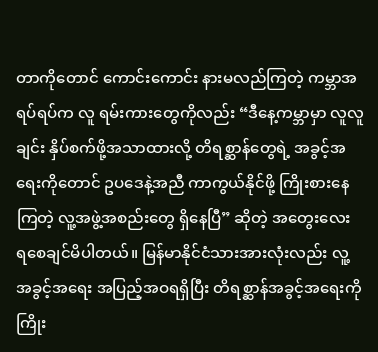တာကိုတောင် ကောင်းကောင်း နားမလည်ကြတဲ့ ကမ္ဘာအရပ်ရပ်က လူ ရမ်းကားတွေကိုလည်း “ဒီနေ့ကမ္ဘာမှာ လူလူချင်း နှိပ်စက်ဖို့အသာထားလို့ တိရစ္ဆာန်တွေရဲ့ အခွင့်အရေးကိုတောင် ဥပဒေနဲ့အညီ ကာကွယ်နိုင်ဖို့ ကြိုးစားနေကြတဲ့ လူ့အဖွဲ့အစည်းတွေ ရှိနေပြီ” ဆိုတဲ့ အတွေးလေး ရစေချင်မိပါတယ်။ မြန်မာနိုင်ငံသားအားလုံးလည်း လူ့အခွင့်အရေး အပြည့်အဝရရှိပြီး တိရစ္ဆာန်အခွင့်အရေးကို ကြိုး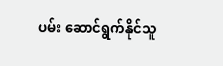ပမ်း ဆောင်ရွက်နိုင်သူ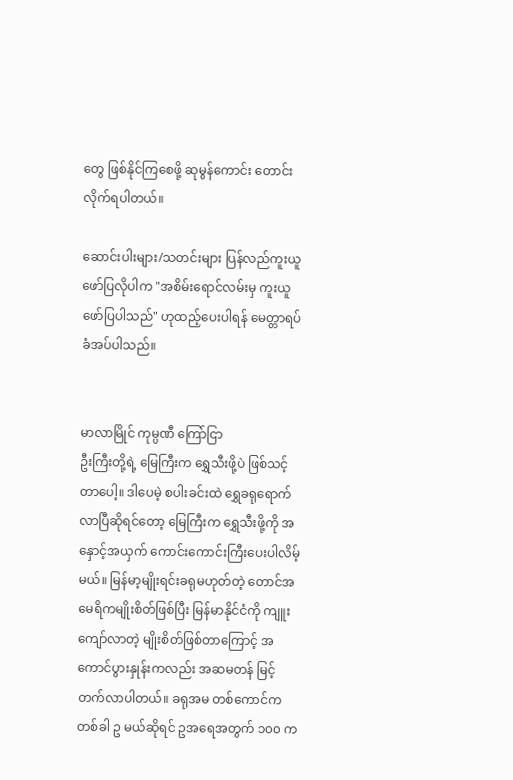တွေ ဖြစ်နိုင်ကြစေဖို့ ဆုမွန်ကောင်း တောင်းလိုက်ရပါတယ်။

ဆောင်းပါးများ/သတင်းများ ပြန်လည်ကူးယူဖော်ပြလိုပါက "အစိမ်းရောင်လမ်းမှ ကူးယူဖော်ပြပါသည်" ဟုထည့်ပေးပါရန် မေတ္တာရပ်ခံအပ်ပါသည်။


မာလာမြိုင် ကုမ္ပဏီ ကြော်ငြာ
ဦးကြီးတို့ရဲ့ မြေကြီးက ရွှေသီးဖို့ပဲ ဖြစ်သင့်တာပေါ့။ ဒါပေမဲ့ စပါးခင်းထဲ ရွှေခရုရောက်လာပြီဆိုရင်တော့ မြေကြီးက ရွှေသီးဖို့ကို အနှောင့်အယှက် ကောင်းကောင်းကြီးပေးပါလိမ့်မယ်။ မြန်မာ့မျိုးရင်းခရုမဟုတ်တဲ့ တောင်အမေရိကမျိုးစိတ်ဖြစ်ပြီး မြန်မာနိုင်ငံကို ကျူးကျော်လာတဲ့ မျိုးစိတ်ဖြစ်တာကြောင့် အကောင်ပွားနှုန်းကလည်း အဆမတန် မြင့်တက်လာပါတယ်။ ခရုအမ တစ်ကောင်က တစ်ခါ ဥ မယ်ဆိုရင် ဥအရေအတွက် ၁၀၀ က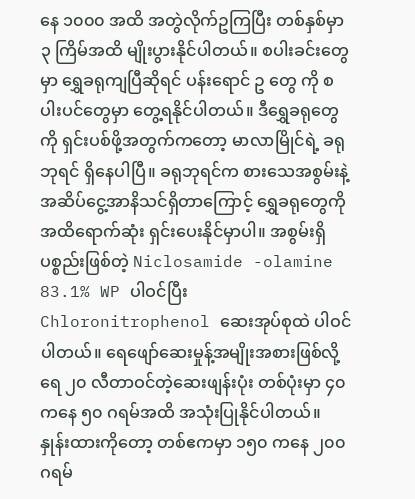နေ ၁၀၀၀ အထိ အတွဲလိုက်ဥကြပြီး တစ်နှစ်မှာ ၃ ကြိမ်အထိ မျိုးပွားနိုင်ပါတယ်။ စပါးခင်းတွေမှာ ရွှေခရုကျပြီဆိုရင် ပန်းရောင် ဥ တွေ ကို စပါးပင်တွေမှာ တွေ့ရနိုင်ပါတယ်။ ဒီရွှေခရုတွေကို ရှင်းပစ်ဖို့အတွက်ကတော့ မာလာမြိုင်ရဲ့ ခရုဘုရင် ရှိနေပါပြီ။ ခရုဘုရင်က စားသေအစွမ်းနဲ့ အဆိပ်ငွေ့အာနိသင်ရှိတာကြောင့် ရွှေခရုတွေကို အထိရောက်ဆုံး ရှင်းပေးနိုင်မှာပါ။ အစွမ်းရှိပစ္စည်းဖြစ်တဲ့ Niclosamide -olamine 83.1% WP ပါဝင်ပြီး Chloronitrophenol ဆေးအုပ်စုထဲ ပါဝင်ပါတယ်။ ရေဖျော်ဆေးမှုန့်အမျိုးအစားဖြစ်လို့ ရေ ၂၀ လီတာဝင်တဲ့ဆေးဖျန်းပုံး တစ်ပုံးမှာ ၄၀ ကနေ ၅၀ ဂရမ်အထိ အသုံးပြုနိုင်ပါတယ်။ နှုန်းထားကိုတော့ တစ်ဧကမှာ ၁၅၀ ကနေ ၂၀၀ ဂရမ်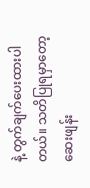နဲ့ တွက်ချက်ပေးထားပါတယ်။ သတိပြုရမှာတော့ ဆေးဖျန်း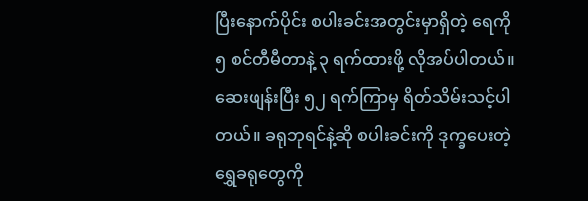ပြီးနောက်ပိုင်း စပါးခင်းအတွင်းမှာရှိတဲ့ ရေကို ၅ စင်တီမီတာနဲ့ ၃ ရက်ထားဖို့ လိုအပ်ပါတယ်။ ဆေးဖျန်းပြီး ၅၂ ရက်ကြာမှ ရိတ်သိမ်းသင့်ပါတယ်။ ခရုဘုရင်နဲ့ဆို စပါးခင်းကို ဒုက္ခပေးတဲ့ ရွှေခရုတွေကို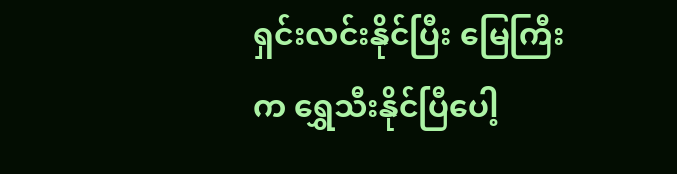ရှင်းလင်းနိုင်ပြီး မြေကြီးက ရွှေသီးနိုင်ပြီပေါ့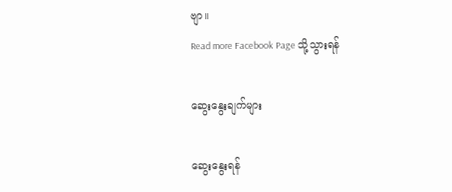ဗျာ။
Read more Facebook Page သို့သွားရန်

ဆွေးနွေးချက်များ

ဆွေးနွေးရန်